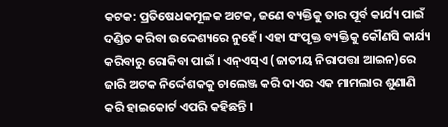କଟକ: ପ୍ରତିଷେଧକମୂଳକ ଅଟକ, ଜଣେ ବ୍ୟକ୍ତିକୁ ତାର ପୂର୍ବ କାର୍ଯ୍ୟ ପାଇଁ ଦଣ୍ଡିତ କରିବା ଉଦ୍ଦେଶ୍ୟରେ ନୁହେଁ। ଏହା ସଂପୃକ୍ତ ବ୍ୟକ୍ତିକୁ କୌଣସି କାର୍ଯ୍ୟ କରିବାରୁ ରୋକିବା ପାଇଁ । ଏନ୍ଏସ୍ଏ (ଜାତୀୟ ନିରାପତ୍ତା ଆଇନ)ରେ ଜାରି ଅଟକ ନିର୍ଦ୍ଦେଶକକୁ ଚାଲେଞ୍ଜ କରି ଦାଏର ଏକ ମାମଲାର ଶୁଣାଣି କରି ହାଇକୋର୍ଟ ଏପରି କହିଛନ୍ତି ।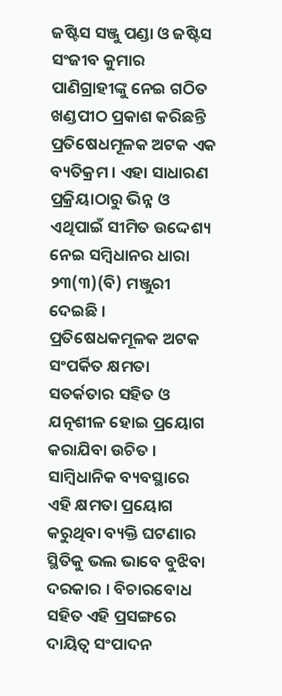ଜଷ୍ଟିସ ସଞ୍ଜୁ ପଣ୍ଡା ଓ ଜଷ୍ଟିସ ସଂଜୀବ କୁମାର ପାଣିଗ୍ରାହୀଙ୍କୁ ନେଇ ଗଠିତ ଖଣ୍ଡପୀଠ ପ୍ରକାଶ କରିଛନ୍ତି ପ୍ରତିଷେଧମୂଳକ ଅଟକ ଏକ ବ୍ୟତିକ୍ରମ । ଏହା ସାଧାରଣ ପ୍ରକ୍ରିୟାଠାରୁ ଭିନ୍ନ ଓ ଏଥିପାଇଁ ସୀମିତ ଉଦ୍ଦେଶ୍ୟ ନେଇ ସମ୍ବିଧାନର ଧାରା ୨୩(୩)(ବି) ମଞ୍ଜୁରୀ ଦେଇଛି । ପ୍ରତିଷେଧକମୂଳକ ଅଟକ ସଂପର୍କିତ କ୍ଷମତା ସତର୍କତାର ସହିତ ଓ ଯତ୍ନଶୀଳ ହୋଇ ପ୍ରୟୋଗ କରାଯିବା ଉଚିତ । ସାମ୍ବିଧାନିକ ବ୍ୟବସ୍ଥାରେ ଏହି କ୍ଷମତା ପ୍ରୟୋଗ କରୁଥିବା ବ୍ୟକ୍ତି ଘଟଣାର ସ୍ଥିତିକୁ ଭଲ ଭାବେ ବୁଝିବା ଦରକାର । ବିଚାରବୋଧ ସହିତ ଏହି ପ୍ରସଙ୍ଗରେ ଦାୟିତ୍ବ ସଂପାଦନ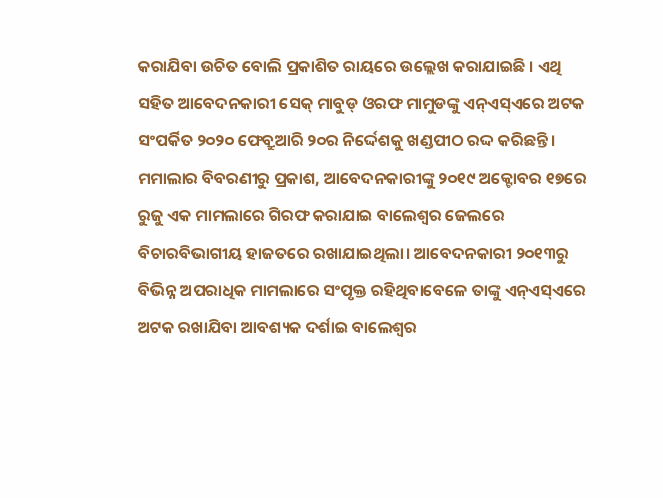କରାଯିବା ଉଚିତ ବୋଲି ପ୍ରକାଶିତ ରାୟରେ ଉଲ୍ଲେଖ କରାଯାଇଛି । ଏଥି ସହିତ ଆବେଦନକାରୀ ସେକ୍ ମାବୁଡ୍ ଓରଫ ମାମୁଡଙ୍କୁ ଏନ୍ଏସ୍ଏରେ ଅଟକ ସଂପର୍କିତ ୨୦୨୦ ଫେବ୍ରୁଆରି ୨୦ର ନିର୍ଦ୍ଦେଶକୁ ଖଣ୍ଡପୀଠ ରଦ୍ଦ କରିଛନ୍ତି।
ମମାଲାର ବିବରଣୀରୁ ପ୍ରକାଶ, ଆବେଦନକାରୀଙ୍କୁ ୨୦୧୯ ଅକ୍ଟୋବର ୧୭ରେ ରୁଜୁ ଏକ ମାମଲାରେ ଗିରଫ କରାଯାଇ ବାଲେଶ୍ବର ଜେଲରେ ବିଚାରବିଭାଗୀୟ ହାଜତରେ ରଖାଯାଇଥିଲା। ଆବେଦନକାରୀ ୨୦୧୩ରୁ ବିଭିନ୍ନ ଅପରାଧିକ ମାମଲାରେ ସଂପୃକ୍ତ ରହିଥିବାବେଳେ ତାଙ୍କୁ ଏନ୍ଏସ୍ଏରେ ଅଟକ ରଖାଯିବା ଆବଶ୍ୟକ ଦର୍ଶାଇ ବାଲେଶ୍ବର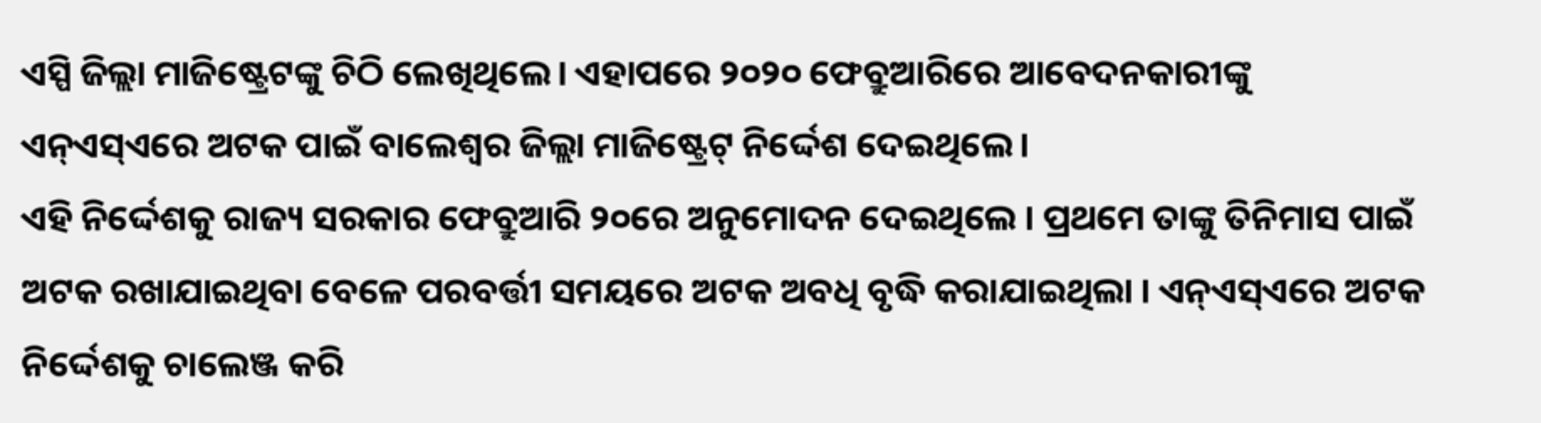ଏସ୍ପି ଜିଲ୍ଲା ମାଜିଷ୍ଟ୍ରେଟଙ୍କୁ ଚିଠି ଲେଖିଥିଲେ। ଏହାପରେ ୨୦୨୦ ଫେବ୍ରୁଆରିରେ ଆବେଦନକାରୀଙ୍କୁ ଏନ୍ଏସ୍ଏରେ ଅଟକ ପାଇଁ ବାଲେଶ୍ବର ଜିଲ୍ଲା ମାଜିଷ୍ଟ୍ରେଟ୍ ନିର୍ଦ୍ଦେଶ ଦେଇଥିଲେ।
ଏହି ନିର୍ଦ୍ଦେଶକୁ ରାଜ୍ୟ ସରକାର ଫେବ୍ରୁଆରି ୨୦ରେ ଅନୁମୋଦନ ଦେଇଥିଲେ । ପ୍ରଥମେ ତାଙ୍କୁ ତିନିମାସ ପାଇଁ ଅଟକ ରଖାଯାଇଥିବା ବେଳେ ପରବର୍ତ୍ତୀ ସମୟରେ ଅଟକ ଅବଧି ବୃଦ୍ଧି କରାଯାଇଥିଲା । ଏନ୍ଏସ୍ଏରେ ଅଟକ ନିର୍ଦ୍ଦେଶକୁ ଚାଲେଞ୍ଜ କରି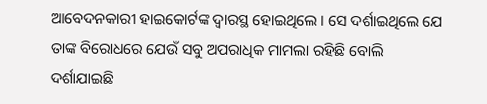ଆବେଦନକାରୀ ହାଇକୋର୍ଟଙ୍କ ଦ୍ବାରସ୍ଥ ହୋଇଥିଲେ । ସେ ଦର୍ଶାଇଥିଲେ ଯେ ତାଙ୍କ ବିରୋଧରେ ଯେଉଁ ସବୁ ଅପରାଧିକ ମାମଲା ରହିଛି ବୋଲି ଦର୍ଶାଯାଇଛି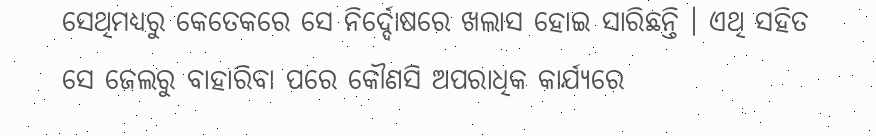ସେଥିମଧ୍ୟରୁ କେତେକରେ ସେ ନିର୍ଦ୍ଦୋଷରେ ଖଲାସ ହୋଇ ସାରିଛନ୍ତି । ଏଥି ସହିତ ସେ ଜେଲରୁ ବାହାରିବା ପରେ କୌଣସି ଅପରାଧିକ କାର୍ଯ୍ୟରେ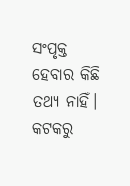ସଂପୃକ୍ତ ହେବାର କିଛି ତଥ୍ୟ ନାହିଁ।
କଟକରୁ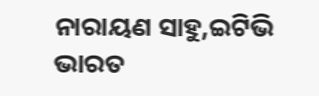ନାରାୟଣ ସାହୁ,ଇଟିଭି ଭାରତ